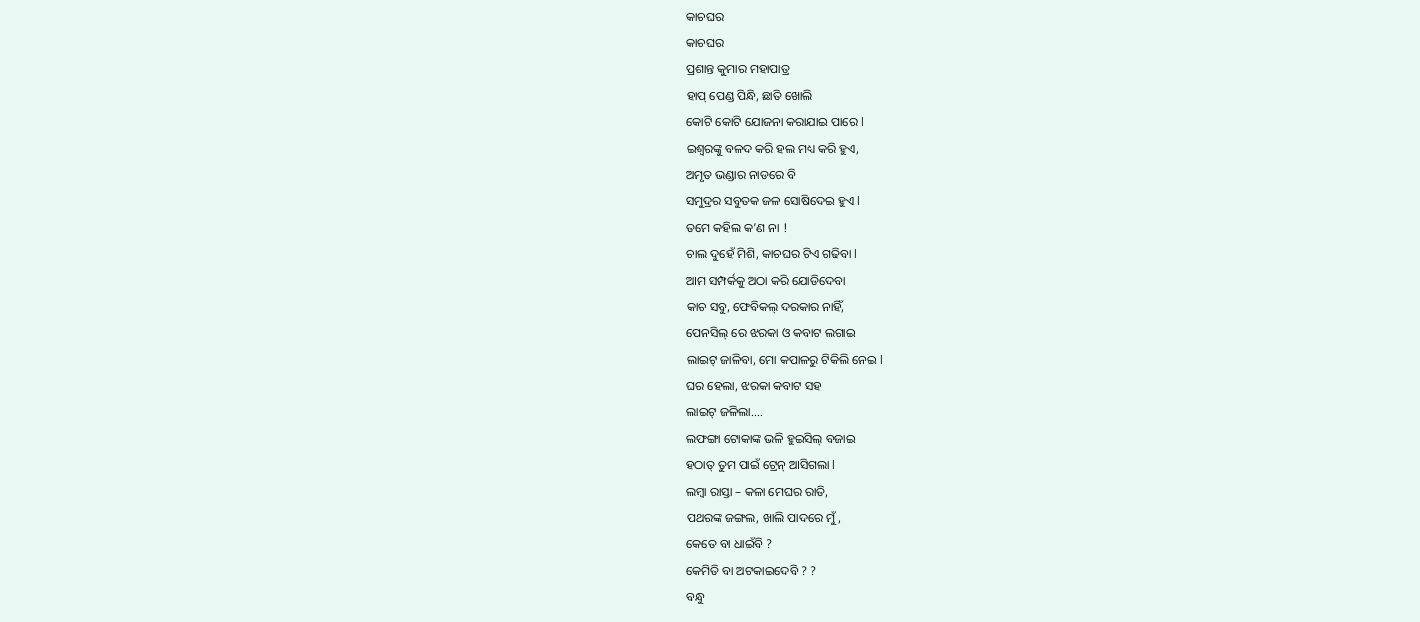କାଚଘର
କାଚଘର
ପ୍ରଶାନ୍ତ କୁମାର ମହାପାତ୍ର
ହାପ୍ ପେଣ୍ଡ ପିନ୍ଧି, ଛାତି ଖୋଲି
କୋଟି କୋଟି ଯୋଜନା କରାଯାଇ ପାରେ l
ଇଶ୍ଵରଙ୍କୁ ବଳଦ କରି ହଲ ମଧ୍ୟ କରି ହୁଏ,
ଅମୃତ ଭଣ୍ଡାର ନାଡରେ ବି
ସମୁଦ୍ରର ସବୁତକ ଜଳ ସୋଷିଦେଇ ହୁଏ l
ତମେ କହିଲ କ’ଣ ନା !
ଚାଲ ଦୁହେଁ ମିଶି, କାଚଘର ଟିଏ ଗଢିବା l
ଆମ ସମ୍ପର୍କକୁ ଅଠା କରି ଯୋଡିଦେବା
କାଚ ସବୁ, ଫେବିକଲ୍ ଦରକାର ନାହିଁ,
ପେନସିଲ୍ ରେ ଝରକା ଓ କବାଟ ଲଗାଇ
ଲାଇଟ୍ ଜାଳିବା, ମୋ କପାଳରୁ ଟିକିଲି ନେଇ l
ଘର ହେଲା, ଝରକା କବାଟ ସହ
ଲାଇଟ୍ ଜଳିଲା....
ଲଫଙ୍ଗା ଟୋକାଙ୍କ ଭଳି ହୁଇସିଲ୍ ବଜାଇ
ହଠାତ୍ ତୁମ ପାଇଁ ଟ୍ରେନ୍ ଆସିଗଲା l
ଲମ୍ବା ରାସ୍ତା – କଳା ମେଘର ରାତି,
ପଥରଙ୍କ ଜଙ୍ଗଲ, ଖାଲି ପାଦରେ ମୁଁ,
କେତେ ବା ଧାଇଁବି ?
କେମିତି ବା ଅଟକାଇଦେବି ? ?
ବନ୍ଧୁ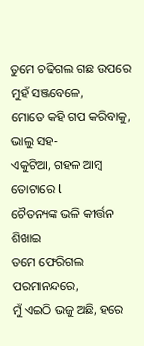ତୁମେ ଚଢିଗଲ ଗଛ ଉପରେ
ମୁହଁ ସଞ୍ଜବେଳେ,
ମୋତେ କହି ଗପ କରିବାକୁ, ଭାଲୁ ସହ-
ଏକୁଟିଆ, ଗହଳ ଆମ୍ବ ତୋଟାରେ l
ଚୈତନ୍ୟଙ୍କ ଭଳି କୀର୍ତ୍ତନ ଶିଖାଇ
ତମେ ଫେରିଗଲ ପରମାନନ୍ଦରେ,
ମୁଁ ଏଇଠି ଭଜୁ ଅଛି, ହରେ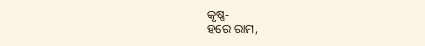କୃଷ୍ଣ-
ହରେ ରାମ,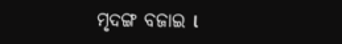ମୃଦଙ୍ଗ ବଜାଇ l